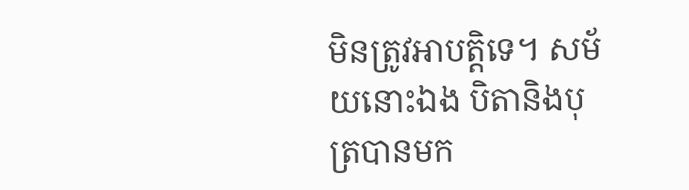មិនត្រូវអាបត្តិទេ។ សម័យនោះឯង បិតានិងបុត្របានមក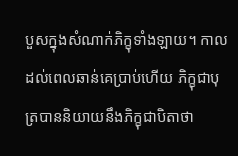បួសក្នុងសំណាក់ភិក្ខុទាំងឡាយ។ កាលដល់ពេលឆាន់គេប្រាប់ហើយ ភិក្ខុជាបុត្របាននិយាយនឹងភិក្ខុជាបិតាថា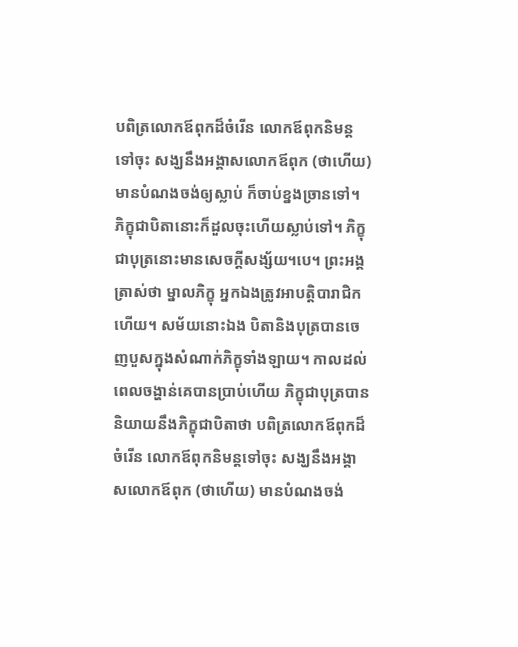បពិត្រលោកឪពុកដ៏ចំរើន លោកឪពុកនិមន្តទៅចុះ សង្ឃនឹងអង្គាសលោកឪពុក (ថាហើយ) មានបំណងចង់ឲ្យស្លាប់ ក៏ចាប់ខ្នងច្រានទៅ។ ភិក្ខុជាបិតានោះក៏ដួលចុះហើយស្លាប់ទៅ។ ភិក្ខុជាបុត្រនោះមានសេចក្តីសង្ស័យ។បេ។ ព្រះអង្គត្រាស់ថា ម្នាលភិក្ខុ អ្នកឯងត្រូវអាបត្តិបារាជិកហើយ។ សម័យនោះឯង បិតានិងបុត្របានចេញបួសក្នុងសំណាក់ភិក្ខុទាំងឡាយ។ កាលដល់ពេលចង្ហាន់គេបានប្រាប់ហើយ ភិក្ខុជាបុត្របាននិយាយនឹងភិក្ខុជាបិតាថា បពិត្រលោកឪពុកដ៏ចំរើន លោកឪពុកនិមន្តទៅចុះ សង្ឃនឹងអង្គាសលោកឪពុក (ថាហើយ) មានបំណងចង់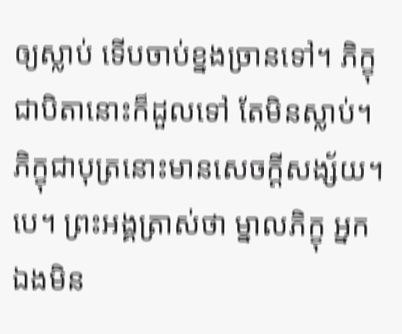ឲ្យស្លាប់ ទើបចាប់ខ្នងច្រានទៅ។ ភិក្ខុជាបិតានោះក៏ដួលទៅ តែមិនស្លាប់។ ភិក្ខុជាបុត្រនោះមានសេចក្តីសង្ស័យ។បេ។ ព្រះអង្គត្រាស់ថា ម្នាលភិក្ខុ អ្នកឯងមិន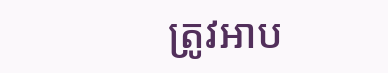ត្រូវអាប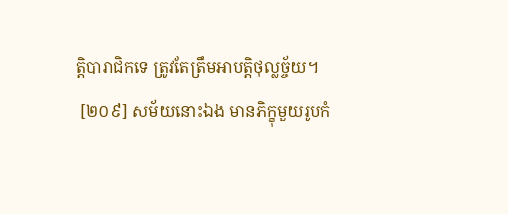ត្តិបារាជិកទេ ត្រូវតែត្រឹមអាបត្តិថុល្លច្ច័យ។
 [២០៩] សម័យនោះឯង មានភិក្ខុមួយរូបកំ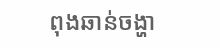ពុងឆាន់ចង្ហា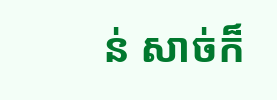ន់ សាច់ក៏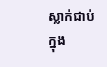ស្លាក់ជាប់ក្នុង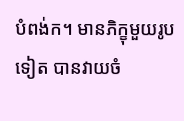បំពង់ក។ មានភិក្ខុមួយរូបទៀត បានវាយចំ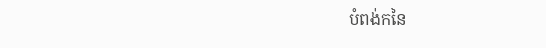បំពង់កនៃ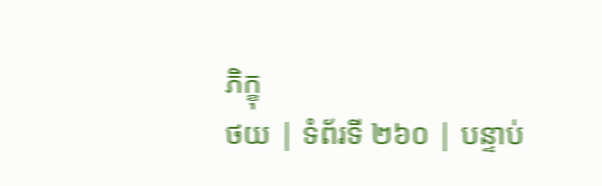ភិក្ខុ
ថយ | ទំព័រទី ២៦០ | បន្ទាប់